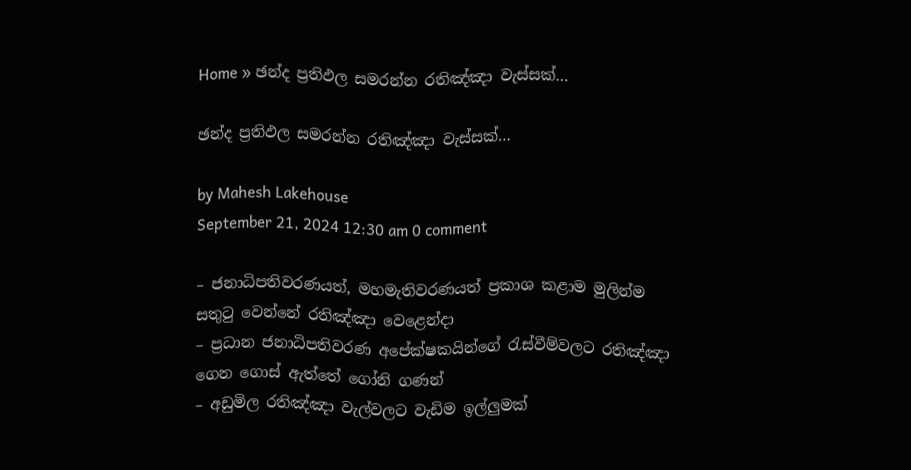Home » ඡන්ද ප්‍රතිඵල සමරන්න රතිඤ්ඤා වැස්සක්…

ඡන්ද ප්‍රතිඵල සමරන්න රතිඤ්ඤා වැස්සක්…

by Mahesh Lakehouse
September 21, 2024 12:30 am 0 comment

– ජනාධිපතිවරණයත්, මහමැතිවරණයත් ප්‍රකාශ කළාම මුලින්ම සතුටු වෙන්නේ රතිඤ්ඤා වෙළෙන්දා
– ප්‍රධාන ජනාධිපතිවරණ අපේක්ෂකයින්ගේ රැස්වීම්වලට රතිඤ්ඤා ගෙන ගොස් ඇත්තේ ගෝනි ගණන්
– අඩුමිල රතිඤ්ඤා වැල්වලට වැඩිම ඉල්ලුමක්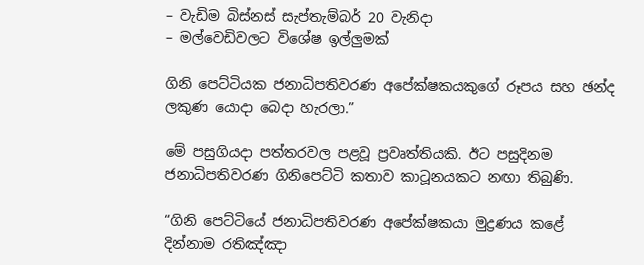– වැඩිම බිස්නස් සැප්තැම්බර් 20 වැනිදා
– මල්වෙඩිවලට විශේෂ ඉල්ලුමක්

ගිනි පෙට්ටියක ජනාධිපතිවරණ අපේක්ෂකයකුගේ රූපය සහ ඡන්ද ලකුණ යොදා බෙදා හැරලා.”

මේ පසුගියදා පත්තරවල පළවූ ප්‍රවෘත්තියකි. ඊට පසුදිනම ජනාධිපතිවරණ ගිනිපෙට්ටි කතාව කාටූනයකට නඟා තිබුණි.

“ගිනි පෙට්ටියේ ජනාධිපතිවරණ අපේක්ෂකයා මුද්‍රණය කළේ දින්නාම රතිඤ්ඤා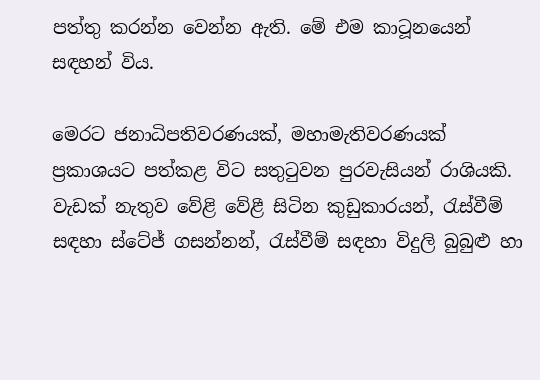පත්තු කරන්න වෙන්න ඇති. මේ එම කාටූනයෙන් සඳහන් විය.

මෙරට ජනාධිපතිවරණයක්, මහාමැතිවරණයක් ප්‍රකාශයට පත්කළ විට සතුටුවන පුරවැසියන් රාශියකි. වැඩක් නැතුව වේළි වේළී සිටින කුඩුකාරයන්, රැස්වීම් සඳහා ස්ටේජ් ගසන්නන්, රැස්වීම් සඳහා විදුලි බුබුළු හා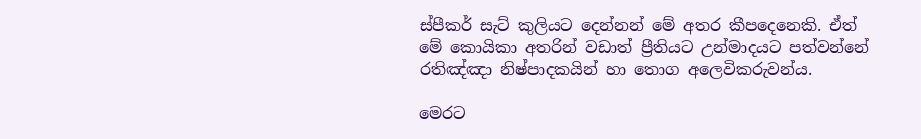ස්පීකර් සැට් කුලියට දෙන්නන් මේ අතර කීපදෙනෙකි. ඒත් මේ කොයිකා අතරින් වඩාත් ප්‍රීතියට උන්මාදයට පත්වන්නේ රතිඤ්ඤා නිෂ්පාදකයින් හා තොග අලෙවිකරුවන්ය.

මෙරට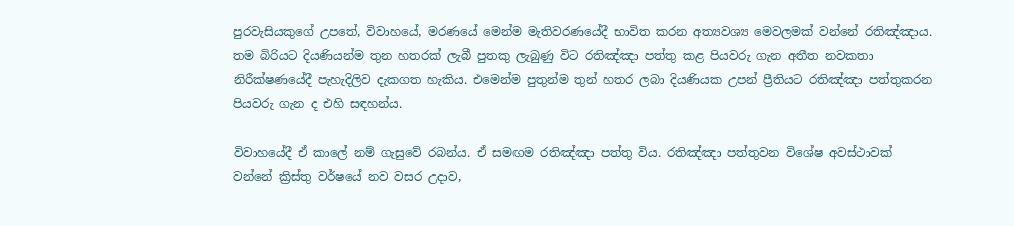පුරවැසියකුගේ උපතේ, විවාහයේ, මරණයේ මෙන්ම මැතිවරණයේදී භාවිත කරන අත්‍යවශ්‍ය මෙවලමක් වන්නේ රතිඤ්ඤාය. තම බිරියට දියණියන්ම තුන හතරක් ලැබී පුතකු ලැබුණු විට රතිඤ්ඤා පත්තු කළ පියවරු ගැන අතීත නවකතා නිරීක්ෂණයේදී පැහැදිලිව දැකගත හැකිය. එමෙන්ම පුතුන්ම තුන් හතර ලබා දියණියක උපන් ප්‍රීතියට රතිඤ්ඤා පත්තුකරන පියවරු ගැන ද එහි සඳහන්ය.

විවාහයේදී ඒ කාලේ නම් ගැසුවේ රබන්ය. ඒ සමඟම රතිඤ්ඤා පත්තු විය. රතිඤ්ඤා පත්තුවන විශේෂ අවස්ථාවක් වන්නේ ක්‍රිස්තු වර්ෂයේ නව වසර උදාව,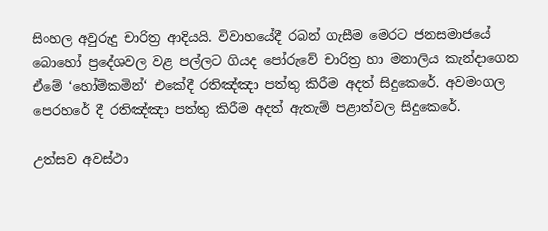සිංහල අවුරුදු චාරිත්‍ර ආදියයි. විවාහයේදී රබන් ගැසීම මෙරට ජනසමාජයේ බොහෝ ප්‍රදේශවල වළ පල්ලට ගියද පෝරුවේ චාරිත්‍ර හා මනාලිය කැන්දාගෙන ඒමේ ‘හෝම්කමින්‘ එකේදී රතිඤ්ඤා පත්තු කිරීම අදත් සිදුකෙරේ. අවමංගල පෙරහරේ දී රතිඤ්ඤා පත්තු කිරීම අදත් ඇතැම් පළාත්වල සිදුකෙරේ.

උත්සව අවස්ථා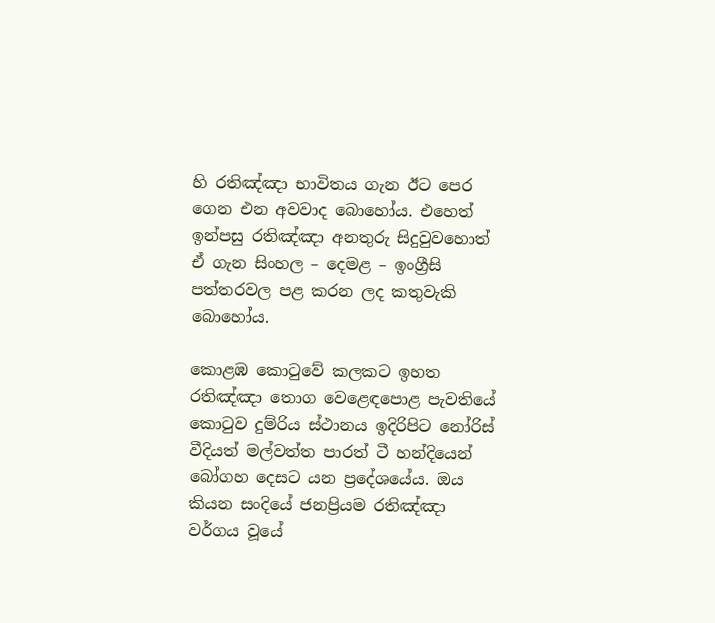හි රතිඤ්ඤා භාවිතය ගැන ඊට පෙර ගෙන එන අවවාද බොහෝය. එහෙත් ඉන්පසු රතිඤ්ඤා අනතුරු සිදුවුවහොත් ඒ ගැන සිංහල – දෙමළ – ඉංග්‍රීසි පත්තරවල පළ කරන ලද කතුවැකි බොහෝය.

කොළඹ කොටුවේ කලකට ඉහත රතිඤ්ඤා තොග වෙළෙඳපොළ පැවතියේ කොටුව දුම්රිය ස්ථානය ඉදිරිපිට නෝරිස් වීදියත් මල්වත්ත පාරත් ටී හන්දියෙන් බෝගහ දෙසට යන ප්‍රදේශයේය. ඔය කියන සංදියේ ජනප්‍රියම රතිඤ්ඤා වර්ගය වූයේ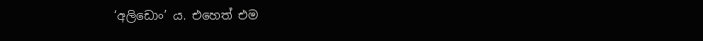‘අලිඩොං’ ය. එහෙත් එම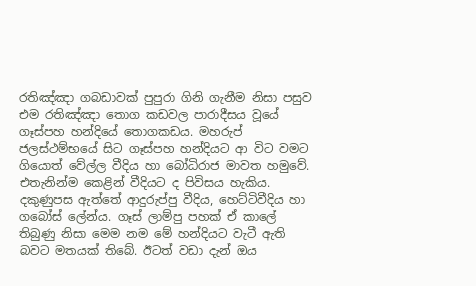රතිඤ්ඤා ගබඩාවක් පුපුරා ගිනි ගැනීම නිසා පසුව එම රතිඤ්ඤා තොග කඩවල පාරාදීසය වූයේ ගෑස්පහ හන්දියේ තොගකඩය. මහරුප් ජලස්ථම්භයේ සිට ගෑස්පහ හන්දියට ආ විට වමට ගියොත් වේල්ල වීදිය හා බෝධිරාජ මාවත හමුවේ. එතැනින්ම කෙළින් වීදියට ද පිවිසය හැකිය. දකුණුපස ඇත්තේ ආදුරුප්පු වීදිය, හෙට්ටිවීදිය හා ගබෝස් ලේන්ය. ගෑස් ලාම්පු පහක් ඒ කාලේ තිබුණු නිසා මෙම නම මේ හන්දියට වැටී ඇති බවට මතයක් තිබේ. ඊටත් වඩා දැන් ඔය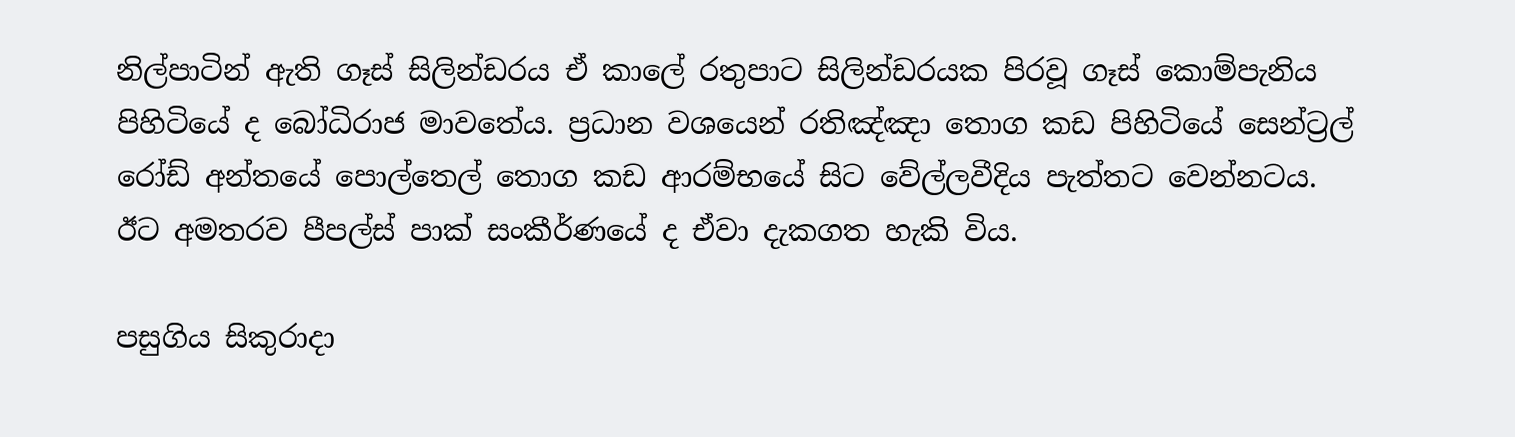නිල්පාටින් ඇති ගෑස් සිලින්ඩරය ඒ කාලේ රතුපාට සිලින්ඩරයක පිරවූ ගෑස් කොම්පැනිය පිහිටියේ ද බෝධිරාජ මාවතේය. ප්‍රධාන වශයෙන් රතිඤ්ඤා තොග කඩ පිහිටියේ සෙන්ට්‍රල් රෝඩ් අන්තයේ පොල්තෙල් තොග කඩ ආරම්භයේ සිට වේල්ලවීදිය පැත්තට වෙන්නටය. ඊට අමතරව පීපල්ස් පාක් සංකීර්ණයේ ද ඒවා දැකගත හැකි විය.

පසුගිය සිකුරාදා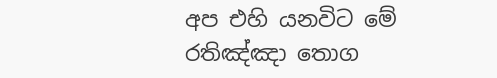අප එහි යනවිට මේ රතිඤ්ඤා තොග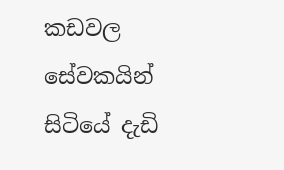කඩවල සේවකයින් සිටියේ දැඩි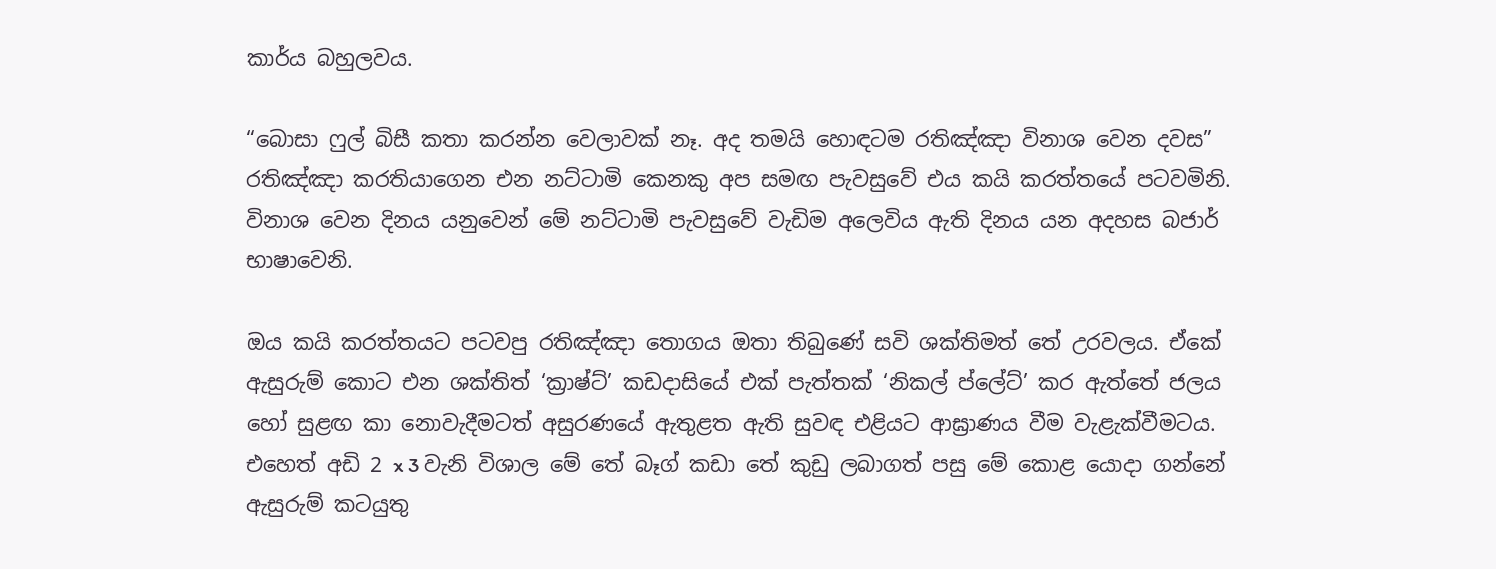කාර්ය බහුලවය.

“බොසා ෆුල් බිසී කතා කරන්න වෙලාවක් නෑ. අද තමයි හොඳටම රතිඤ්ඤා විනාශ වෙන දවස” රතිඤ්ඤා කරතියාගෙන එන නට්ටාමි කෙනකු අප සමඟ පැවසුවේ එය කයි කරත්තයේ පටවමිනි. විනාශ වෙන දිනය යනුවෙන් මේ නට්ටාමි පැවසුවේ වැඩිම අලෙවිය ඇති දිනය යන අදහස බජාර් භාෂාවෙනි.

ඔය කයි කරත්තයට පටවපු රතිඤ්ඤා තොගය ඔතා තිබුණේ සවි ශක්තිමත් තේ උරවලය. ඒකේ ඇසුරුම් කොට එන ශක්තිත් ‘ක්‍රාෂ්ට්’ කඩදාසියේ එක් පැත්තක් ‘නිකල් ප්ලේට්’ කර ඇත්තේ ජලය හෝ සුළඟ කා නොවැදීමටත් අසුරණයේ ඇතුළත ඇති සුවඳ එළියට ආඝ්‍රාණය වීම වැළැක්වීමටය. එහෙත් අඩි 2 x 3 වැනි විශාල මේ තේ බෑග් කඩා තේ කුඩු ලබාගත් පසු මේ කොළ යොදා ගන්නේ ඇසුරුම් කටයුතු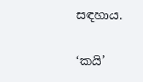සඳහාය.

‘කයි’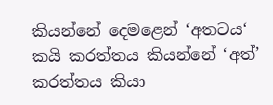කියන්නේ දෙමළෙන් ‘අතටය‘ කයි කරත්තය කියන්නේ ‘අත්’ කරත්තය කියා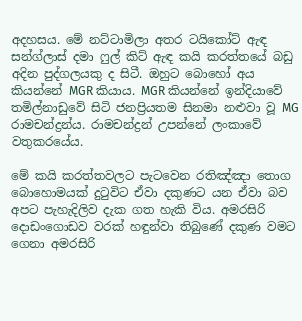අදහසය. මේ නට්ටාමිලා අතර ටයිකෝට් ඇඳ සන්ග්ලාස් දමා ෆුල් කිට් ඇඳ කයි කරත්තයේ බඩු අදින පුද්ගලයකු ද සිටී. ඔහුට බොහෝ අය කියන්නේ MGR කියාය. MGR කියන්නේ ඉන්දියාවේ තමිල්නාඩුවේ සිටි ජනප්‍රියතම සිනමා නළුවා වූ MG රාමචන්ද්‍රන්ය. රාමචන්ද්‍රන් උපන්නේ ලංකාවේ වතුකරයේය.

මේ කයි කරත්තවලට පැටවෙන රතිඤ්ඤා තොග බොහොමයක් දුටුවිට ඒවා දකුණට යන ඒවා බව අපට පැහැදිලිව දැක ගත හැකි විය. අමරසිරි දොඩංගොඩව වරක් හඳුන්වා තිබුණේ දකුණ වමට ගෙනා අමරසිරි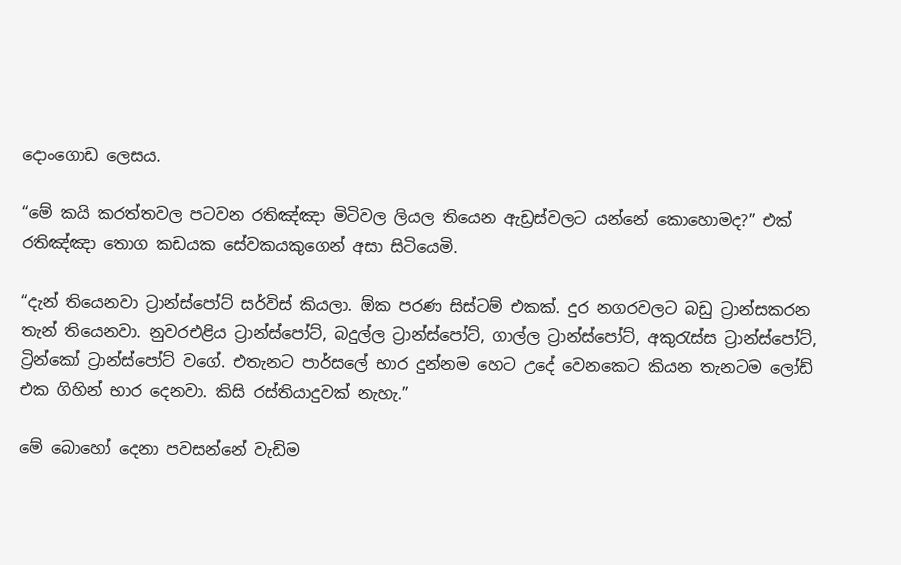දොංගොඩ ලෙසය.

“මේ කයි කරත්තවල පටවන රතිඤ්ඤා මිටිවල ලියල තියෙන ඇඩ්‍රස්වලට යන්නේ කොහොමද?” එක් රතිඤ්ඤා තොග කඩයක සේවකයකුගෙන් අසා සිටියෙමි.

“දැන් තියෙනවා ට්‍රාන්ස්පෝට් සර්විස් කියලා. ඕක පරණ සිස්ටම් එකක්. දුර නගරවලට බඩු ට්‍රාන්සකරන තැන් තියෙනවා. නුවරඑළිය ට්‍රාන්ස්පෝට්, බදුල්ල ට්‍රාන්ස්පෝට්, ගාල්ල ට්‍රාන්ස්පෝට්, අකුරැස්ස ට්‍රාන්ස්පෝට්, ට්‍රින්කෝ ට්‍රාන්ස්පෝට් වගේ. එතැනට පාර්සලේ භාර දුන්නම හෙට උදේ වෙනකෙට කියන තැනටම ලෝඩ් එක ගිහින් භාර දෙනවා. කිසි රස්තියාදුවක් නැහැ.”

මේ බොහෝ දෙනා පවසන්නේ වැඩිම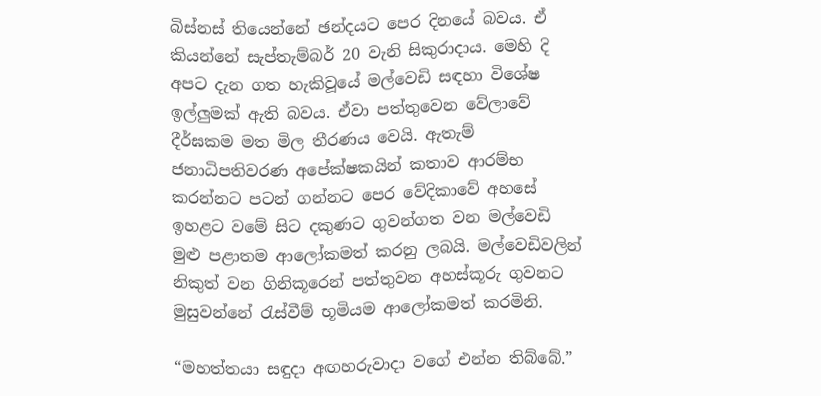බිස්නස් තියෙන්නේ ඡන්දයට පෙර දිනයේ බවය. ඒ කියන්නේ සැප්තැම්බර් 20 වැනි සිකුරාදාය. මෙහි දි අපට දැන ගත හැකිවූයේ මල්වෙඩි සඳහා විශේෂ ඉල්ලුමක් ඇති බවය. ඒවා පත්තුවෙන වේලාවේ දීර්ඝකම මත මිල තීරණය වෙයි. ඇතැම් ජනාධිපතිවරණ අපේක්ෂකයින් කතාව ආරම්භ කරන්නට පටන් ගන්නට පෙර වේදිකාවේ අහසේ ඉහළට වමේ සිට දකුණට ගුවන්ගත වන මල්වෙඩි මුළු පළාතම ආලෝකමත් කරනු ලබයි. මල්වෙඩිවලින් නිකුත් වන ගිනිකූරෙන් පත්තුවන අහස්කූරු ගුවනට මුසුවන්නේ රැස්වීම් භූමියම ආලෝකමත් කරමිනි.

“මහත්තයා සඳුදා අඟහරුවාදා වගේ එන්න තිබ්බේ.”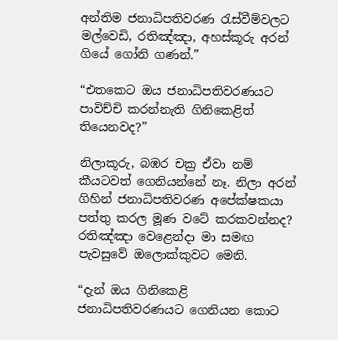අන්තිම ජනාධිපතිවරණ රැස්වීම්වලට මල්වෙඩි, රතිඤ්ඤා, අහස්කූරු අරන් ගියේ ගෝනි ගණන්.”

“එතකෙට ඔය ජනාධිපතිවරණයට පාවිච්චි කරන්නැති ගිනිකෙළිත් තියෙනවද?”

නිලාකූරු, බඹර චක්‍ර ඒවා නම් කීයටවත් ගෙනියන්නේ නෑ. නිලා අරන් ගිහින් ජනාධිපතිවරණ අපේක්ෂකයා පත්තු කරල මූණ වටේ කරකවන්නද? රතිඤ්ඤා වෙළෙන්දා මා සමඟ පැවසුවේ ඔලොක්කුවට මෙනි.

“දැන් ඔය ගිනිකෙළි ජනාධිපතිවරණයට ගෙනියන කොට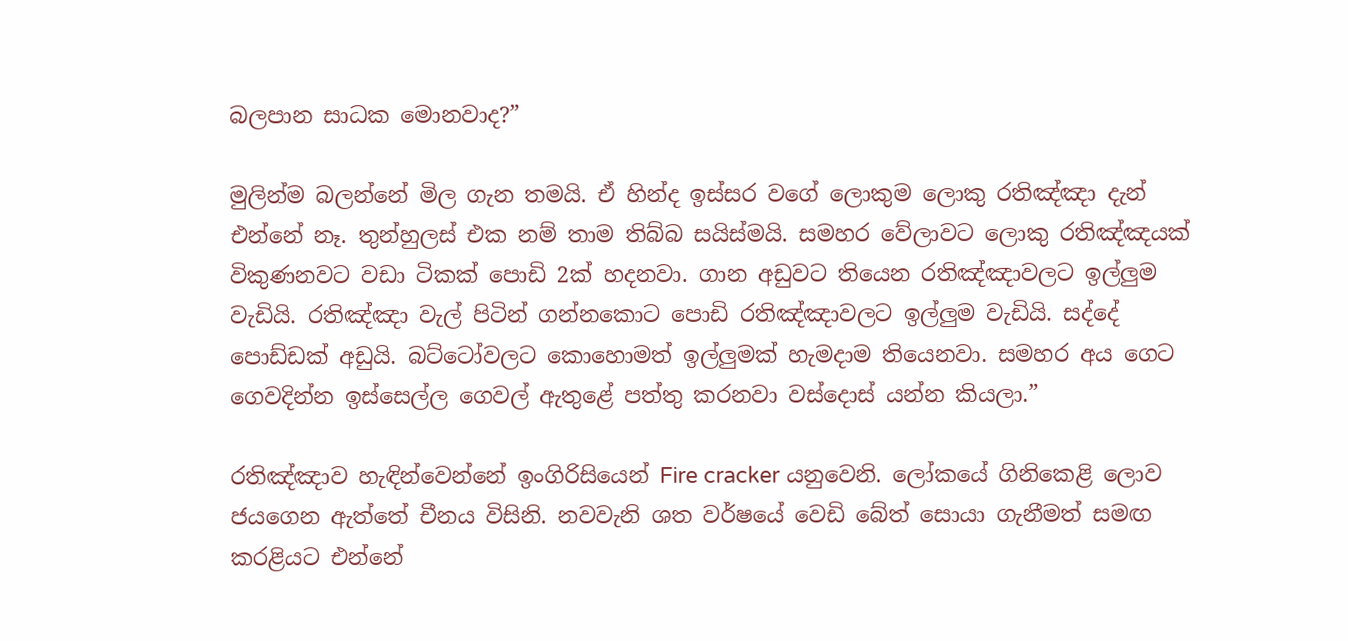බලපාන සාධක මොනවාද?”

මුලින්ම බලන්නේ මිල ගැන තමයි. ඒ හින්ද ඉස්සර වගේ ලොකුම ලොකු රතිඤ්ඤා දැන් එන්නේ නෑ. තුන්හුලස් එක නම් තාම තිබ්බ සයිස්මයි. සමහර වේලාවට ලොකු රතිඤ්ඤයක් විකුණනවට වඩා ටිකක් පොඩි 2ක් හදනවා. ගාන අඩුවට තියෙන රතිඤ්ඤාවලට ඉල්ලුම වැඩියි. රතිඤ්ඤා වැල් පිටින් ගන්නකොට පොඩි රතිඤ්ඤාවලට ඉල්ලුම වැඩියි. සද්දේ පොඩ්ඩක් අඩුයි. බට්ටෝවලට කොහොමත් ඉල්ලුමක් හැමදාම තියෙනවා. සමහර අය ගෙට ගෙවදින්න ඉස්සෙල්ල ගෙවල් ඇතුළේ පත්තු කරනවා වස්දොස් යන්න කියලා.”

රතිඤ්ඤාව හැඳින්වෙන්නේ ඉංගිරිසියෙන් Fire cracker යනුවෙනි. ලෝකයේ ගිනිකෙළි ලොව ජයගෙන ඇත්තේ චීනය විසිනි. නවවැනි ශත වර්ෂයේ වෙඩි බේත් සොයා ගැනීමත් සමඟ කරළියට එන්නේ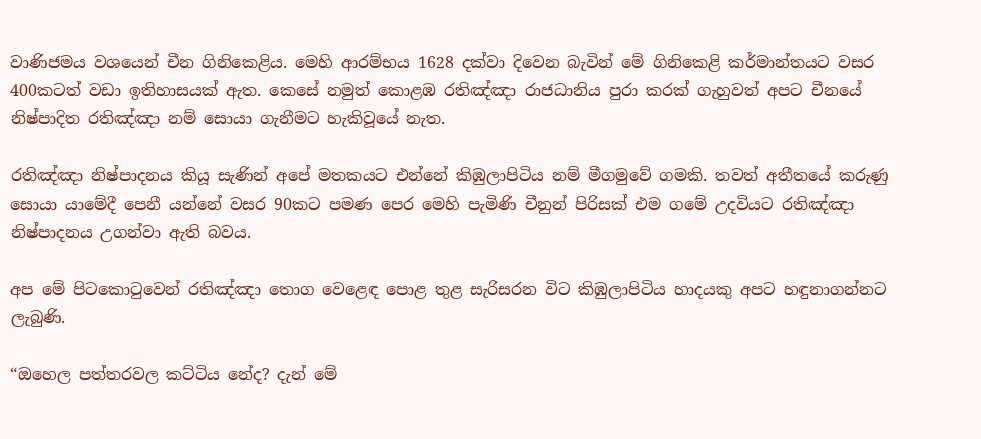වාණිජමය වශයෙන් චීන ගිනිකෙළිය. මෙහි ආරම්භය 1628 දක්වා දිවෙන බැවින් මේ ගිනිකෙළි කර්මාන්තයට වසර 400කටත් වඩා ඉතිහාසයක් ඇත. කෙසේ නමුත් කොළඹ රතිඤ්ඤා රාජධානිය පුරා කරක් ගැහුවත් අපට චීනයේ නිෂ්පාදිත රතිඤ්ඤා නම් සොයා ගැනීමට හැකිවූයේ නැත.

රතිඤ්ඤා නිෂ්පාදනය කියූ සැණින් අපේ මතකයට එන්නේ කිඹුලාපිටිය නම් මීගමුවේ ගමකි. තවත් අතීතයේ කරුණු සොයා යාමේදී පෙනී යන්නේ වසර 90කට පමණ පෙර මෙහි පැමිණි චීනුන් පිරිසක් එම ගමේ උදවියට රතිඤ්ඤා නිෂ්පාදනය උගන්වා ඇති බවය.

අප මේ පිටකොටුවෙන් රතිඤ්ඤා තොග වෙළෙඳ පොළ තුළ සැරිසරන විට කිඹුලාපිටිය හාදයකු අපට හඳුනාගන්නට ලැබුණි.

“ඔහෙල පත්තරවල කට්ටිය නේද? දැන් මේ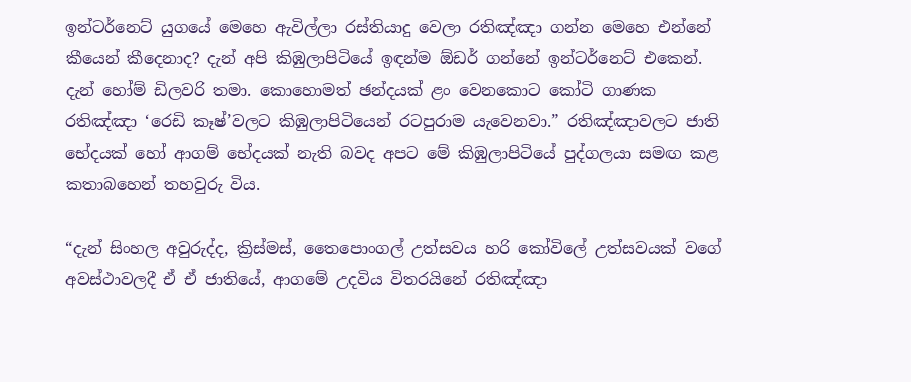ඉන්ටර්නෙට් යුගයේ මෙහෙ ඇවිල්ලා රස්තියාදු වෙලා රතිඤ්ඤා ගන්න මෙහෙ එන්නේ කීයෙන් කීදෙනාද? දැන් අපි කිඹුලාපිටියේ ඉඳන්ම ඕඩර් ගන්නේ ඉන්ටර්නෙට් එකෙන්. දැන් හෝම් ඩිලවරි තමා. කොහොමත් ඡන්දයක් ළං වෙනකොට කෝටි ගාණක රතිඤ්ඤා ‘රෙඩි කෑෂ්’වලට කිඹුලාපිටියෙන් රටපුරාම යැවෙනවා.” රතිඤ්ඤාවලට ජාති භේදයක් හෝ ආගම් භේදයක් නැති බවද අපට මේ කිඹුලාපිටියේ පුද්ගලයා සමඟ කළ කතාබහෙන් තහවුරු විය.

“දැන් සිංහල අවුරුද්ද, ක්‍රිස්මස්, තෛපොංගල් උත්සවය හරි කෝවිලේ උත්සවයක් වගේ අවස්ථාවලදී ඒ ඒ ජාතියේ, ආගමේ උදවිය විතරයිනේ රතිඤ්ඤා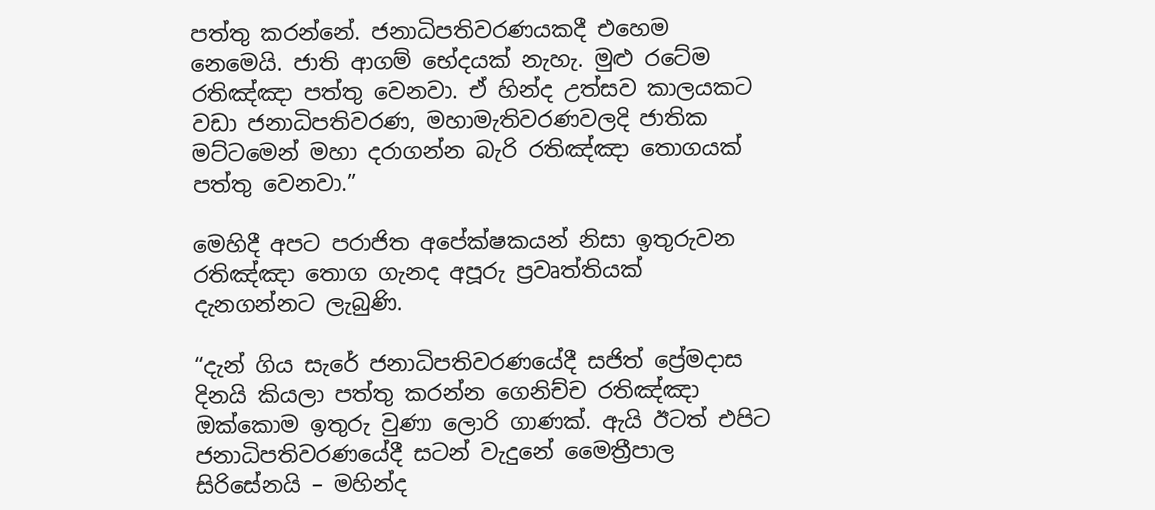පත්තු කරන්නේ. ජනාධිපතිවරණයකදී එහෙම නෙමෙයි. ජාති ආගම් භේදයක් නැහැ. මුළු රටේම රතිඤ්ඤා පත්තු වෙනවා. ඒ හින්ද උත්සව කාලයකට වඩා ජනාධිපතිවරණ, මහාමැතිවරණවලදි ජාතික මට්ටමෙන් මහා දරාගන්න බැරි රතිඤ්ඤා තොගයක් පත්තු වෙනවා.”

මෙහිදී අපට පරාජිත අපේක්ෂකයන් නිසා ඉතුරුවන රතිඤ්ඤා තොග ගැනද අපූරු ප්‍රවෘත්තියක් දැනගන්නට ලැබුණි.

“දැන් ගිය සැරේ ජනාධිපතිවරණයේදී සජිත් ප්‍රේමදාස දිනයි කියලා පත්තු කරන්න ගෙනිච්ච රතිඤ්ඤා ඔක්කොම ඉතුරු වුණා ලොරි ගාණක්. ඇයි ඊටත් එපිට ජනාධිපතිවරණයේදී සටන් වැදුනේ මෛත්‍රීපාල සිරිසේනයි – මහින්ද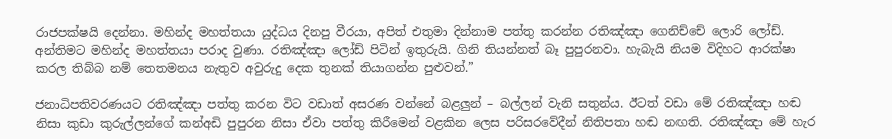රාජපක්ෂයි දෙන්නා. මහින්ද මහත්තයා යුද්ධය දිනපු වීරයා, අපිත් එතුමා දින්නාම පත්තු කරන්න රතිඤ්ඤා ගෙනිච්චේ ලොරි ලෝඩ්. අන්තිමට මහින්ද මහත්තයා පරාද වුණා. රතිඤ්ඤා ලෝඩ් පිටින් ඉතුරුයි. ගිනි තියන්නත් බෑ පුපුරනවා. හැබැයි නියම විදිහට ආරක්ෂා කරල තිබ්බ නම් තෙතමනය නැතුව අවුරුදු දෙක තුනක් තියාගන්න පුළුවන්.”

ජනාධිපතිවරණයට රතිඤ්ඤා පත්තු කරන විට වඩාත් අසරණ වන්නේ බළලුන් – බල්ලන් වැනි සතුන්ය. ඊටත් වඩා මේ රතිඤ්ඤා හඬ නිසා කුඩා කුරුල්ලන්ගේ කන්අඩි පුපුරන නිසා ඒවා පත්තු කිරීමෙන් වළකින ලෙස පරිසරවේදීන් නිතිපතා හඬ නඟති. රතිඤ්ඤා මේ හැර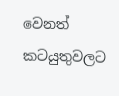වෙනත් කටයුතුවලට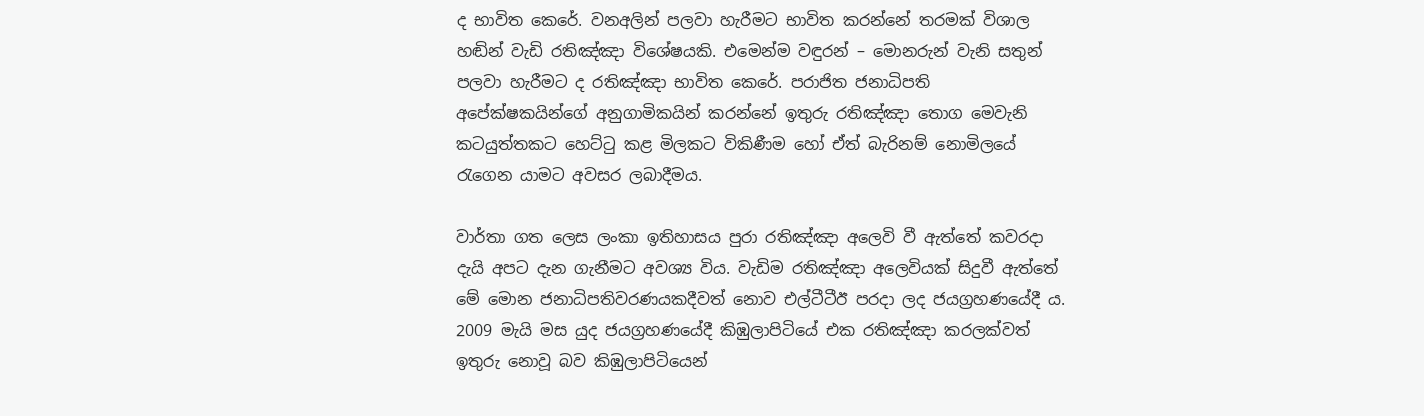ද භාවිත කෙරේ. වනඅලින් පලවා හැරීමට භාවිත කරන්නේ තරමක් විශාල හඬින් වැඩි රතිඤ්ඤා විශේෂයකි. එමෙන්ම වඳුරන් – මොනරුන් වැනි සතුන් පලවා හැරීමට ද රතිඤ්ඤා භාවිත කෙරේ. පරාජිත ජනාධිපති අපේක්ෂකයින්ගේ අනුගාමිකයින් කරන්නේ ඉතුරු රතිඤ්ඤා තොග මෙවැනි කටයුත්තකට හෙට්ටු කළ මිලකට විකිණීම හෝ ඒත් බැරිනම් නොමිලයේ රැගෙන යාමට අවසර ලබාදීමය.

වාර්තා ගත ලෙස ලංකා ඉතිහාසය පුරා රතිඤ්ඤා අලෙවි වී ඇත්තේ කවරදා දැයි අපට දැන ගැනීමට අවශ්‍ය විය. වැඩිම රතිඤ්ඤා අලෙවියක් සිදුවී ඇත්තේ මේ මොන ජනාධිපතිවරණයකදීවත් නොව එල්ටීටීඊ පරදා ලද ජයග්‍රහණයේදී ය. 2009 මැයි මස යුද ජයග්‍රහණයේදී කිඹුලාපිටියේ එක රතිඤ්ඤා කරලක්වත් ඉතුරු නොවූ බව කිඹුලාපිටියෙන්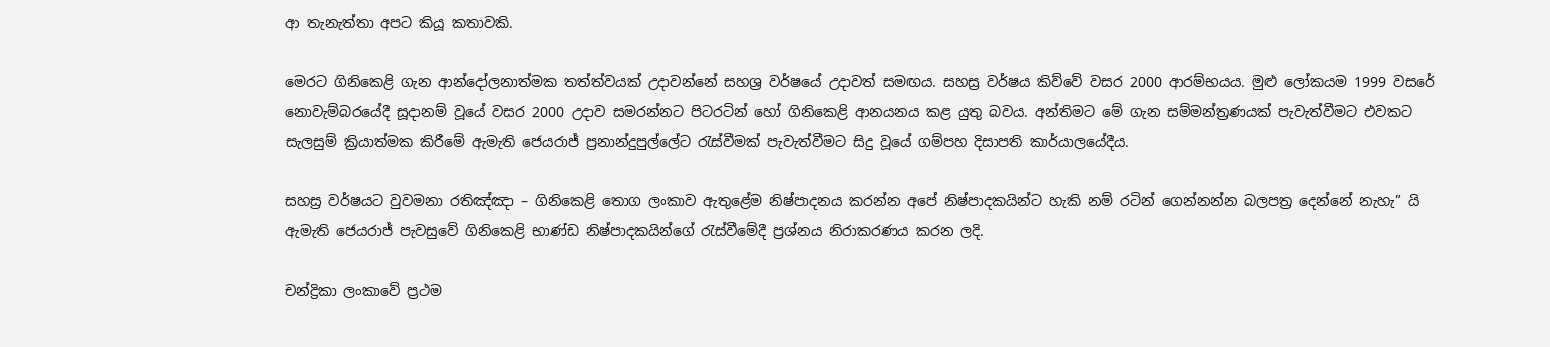ආ තැනැත්තා අපට කියූ කතාවකි.

මෙරට ගිනිකෙළි ගැන ආන්දෝලනාත්මක තත්ත්වයක් උදාවන්නේ සහශ්‍ර වර්ෂයේ උදාවත් සමඟය. සහස්‍ර වර්ෂය කිව්වේ වසර 2000 ආරම්භයය. මුළු ලෝකයම 1999 වසරේ නොවැම්බරයේදී සූදානම් වූයේ වසර 2000 උදාව සමරන්නට පිටරටින් හෝ ගිනිකෙළි ආනයනය කළ යුතු බවය. අන්තිමට මේ ගැන සම්මන්ත්‍රණයක් පැවැත්වීමට එවකට සැලසුම් ක්‍රියාත්මක කිරීමේ ඇමැති ජෙයරාජ් ප්‍රනාන්දුපුල්ලේට රැස්වීමක් පැවැත්වීමට සිදු වූයේ ගම්පහ දිසාපති කාර්යාලයේදීය.

සහස්‍ර වර්ෂයට වුවමනා රතිඤ්ඤා – ගිනිකෙළි තොග ලංකාව ඇතුළේම නිෂ්පාදනය කරන්න අපේ නිෂ්පාදකයින්ට හැකි නම් රටින් ගෙන්නන්න බලපත්‍ර දෙන්නේ නැහැ” යි ඇමැති ජෙයරාජ් පැවසුවේ ගිනිකෙළි භාණ්ඩ නිෂ්පාදකයින්ගේ රැස්වීමේදී ප්‍රශ්නය නිරාකරණය කරන ලදි.

චන්ද්‍රිකා ලංකාවේ ප්‍රථම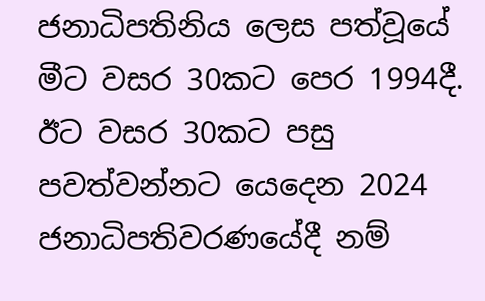ජනාධිපතිනිය ලෙස පත්වූයේ මීට වසර 30කට පෙර 1994දී. ඊට වසර 30කට පසු පවත්වන්නට යෙදෙන 2024 ජනාධිපතිවරණයේදී නම්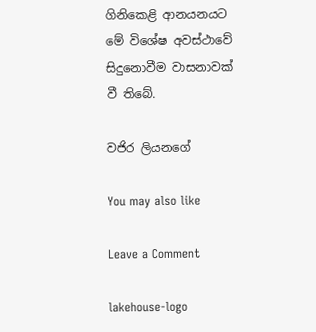ගිනිකෙළි ආනයනයට මේ විශේෂ අවස්ථාවේ සිදුනොවීම වාසනාවක් වී තිබේ.

වජිර ලියනගේ

You may also like

Leave a Comment

lakehouse-logo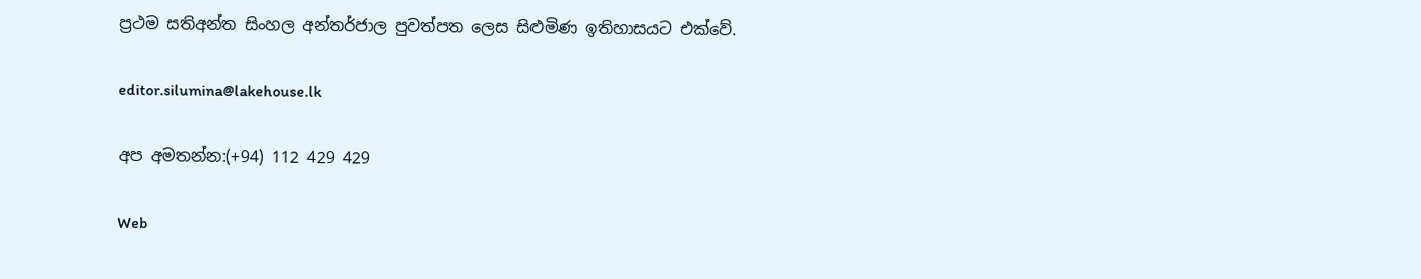ප්‍රථම සතිඅන්ත සිංහල අන්තර්ජාල පුවත්පත ලෙස සිළුමිණ ඉතිහාසයට එක්වේ.

editor.silumina@lakehouse.lk

අප අමතන්න:(+94) 112 429 429

Web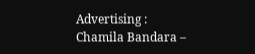Advertising :
Chamila Bandara –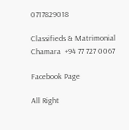0717829018

Classifieds & Matrimonial
Chamara  +94 77 727 0067

Facebook Page

All Right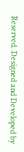Reserved. Designed and Developed by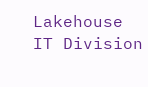Lakehouse IT Division